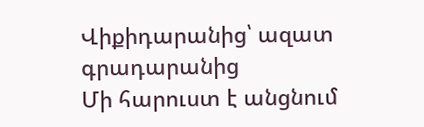Վիքիդարանից՝ ազատ գրադարանից
Մի հարուստ է անցնում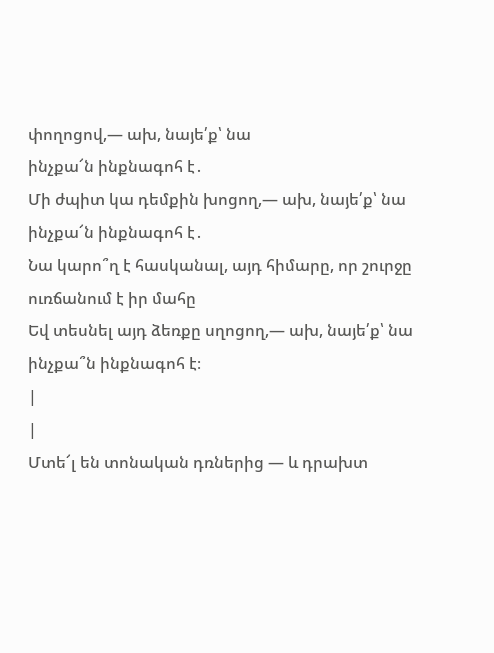փողոցով,— ախ, նայե՛ք՝ նա
ինչքա՜ն ինքնագոհ է․
Մի ժպիտ կա դեմքին խոցող,— ախ, նայե՛ք՝ նա
ինչքա՜ն ինքնագոհ է․
Նա կարո՞ղ է հասկանալ, այդ հիմարը, որ շուրջը
ուռճանում է իր մահը
Եվ տեսնել այդ ձեռքը սղոցող,— ախ, նայե՛ք՝ նա
ինչքա՞ն ինքնագոհ է։
|
|
Մտե՜լ են տոնական դռներից — և դրախտ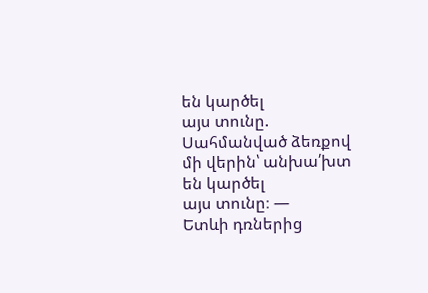են կարծել
այս տունը.
Սահմանված ձեռքով մի վերին՝ անխա՛խտ են կարծել
այս տունը։ —
Ետևի դռներից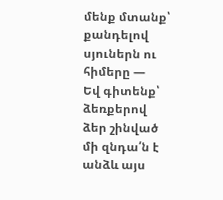մենք մտանք՝ քանդելով սյուներն ու
հիմերը —
Եվ գիտենք՝ ձեռքերով ձեր շինված մի զնդա՛ն է
անձև այս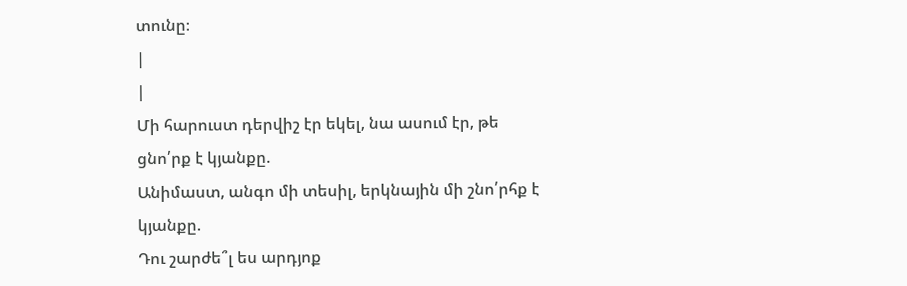տունը։
|
|
Մի հարուստ դերվիշ էր եկել, նա ասում էր, թե
ցնո՛րք է կյանքը.
Անիմաստ, անգո մի տեսիլ, երկնային մի շնո՛րհք է
կյանքը.
Դու շարժե՞լ ես արդյոք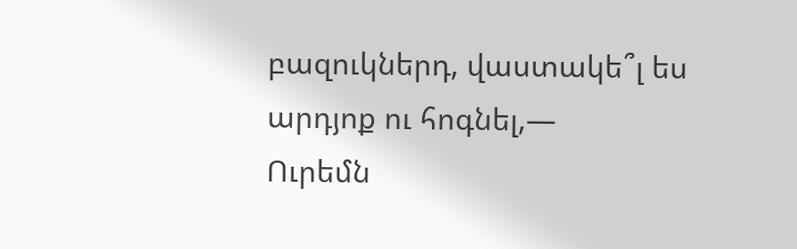բազուկներդ, վաստակե՞լ ես
արդյոք ու հոգնել,—
Ուրեմն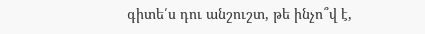գիտե՛ս դու անշուշտ, թե ինչո՞վ է,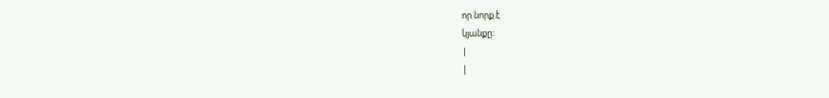որ նորք է
կյանքը։
|
|